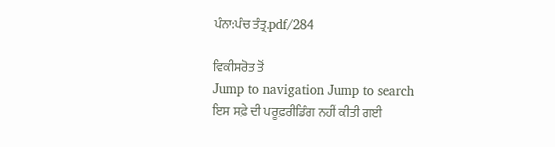ਪੰਨਾ:ਪੰਚ ਤੰਤ੍ਰ.pdf/284

ਵਿਕੀਸਰੋਤ ਤੋਂ
Jump to navigation Jump to search
ਇਸ ਸਫ਼ੇ ਦੀ ਪਰੂਫ਼ਰੀਡਿੰਗ ਨਹੀਂ ਕੀਤੀ ਗਈ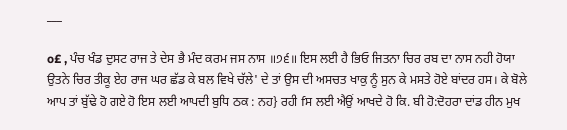___

o£ , ਪੰਚ ਖੰਡ ਦੁਸਟ ਰਾਜ ਤੇ ਦੇਸ ਭੈ ਮੰਦ ਕਰਮ ਜਸ ਨਾਸ ॥੭੬॥ ਇਸ ਲਈ ਹੈ ਭਿਓ ਜਿਤਨਾ ਚਿਰ ਰਬ ਦਾ ਨਾਸ ਨਹੀ ਹੋਯਾ ਉਤਨੇ ਚਿਰ ਤੀਕੂ ਏਹ ਰਾਜ ਘਰ ਛੱਡ ਕੇ ਬਲ ਵਿਖੇ ਚੱਲੇ' ਦੇ ਤਾਂ ਉਸ ਦੀ ਅਸਚਤ ਖਾਕੁ ਨੂੰ ਸੁਨ ਕੇ ਮਸਤੇ ਹੋਏ ਬਾਂਦਰ ਹਸ। ਕੇ ਬੋਲੇ ਆਪ ਤਾਂ ਬੁੱਢੇ ਹੋ ਗਏ ਹੋ ਇਸ ਲਈ ਆਪਦੀ ਬੁਧਿ ਠਕ : ਨਹ} ਰਹੀ fਸ ਲਈ ਐਉਂ ਆਖਦੇ ਹੋ ਕਿ. ਬੀ ਹੋ:ਦੋਹਰਾ ਦਾਂਡ ਹੀਨ ਮੁਖ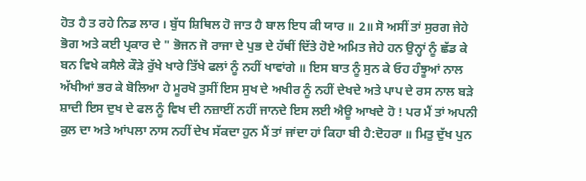ਹੋਤ ਹੈ ਤ ਰਹੇ ਨਿਡ ਲਾਰ । ਬੁੱਧ ਸ਼ਿਥਿਲ ਹੋ ਜਾਤ ਹੈ ਬਾਲ ਇਧ ਕੀ ਯਾਰ ॥ 2॥ ਸੋ ਅਸੀਂ ਤਾਂ ਸੁਰਗ ਜੇਹੇ ਭੋਗ ਅਤੇ ਕਈ ਪ੍ਰਕਾਰ ਦੇ " ਭੋਜਨ ਜੋ ਰਾਜਾ ਦੇ ਪੁਭ ਦੇ ਹੱਥੀਂ ਦਿੱਤੇ ਹੋਏ ਅਮਿਤ ਜੇਹੇ ਹਨ ਉਨ੍ਹਾਂ ਨੂੰ ਛੱਡ ਕੇ ਬਨ ਵਿਖੇ ਕਸੈਲੇ ਕੌੜੇ ਰੁੱਖੇ ਖਾਰੇ ਤਿੱਖੇ ਫਲਾਂ ਨੂੰ ਨਹੀਂ ਖਾਵਾਂਗੇ ॥ ਇਸ ਬਾਤ ਨੂੰ ਸੁਨ ਕੇ ਓਹ ਹੰਝੂਆਂ ਨਾਲ ਅੱਖੀਆਂ ਭਰ ਕੇ ਬੋਲਿਆ ਹੇ ਮੂਰਖੋ ਤੁਸੀਂ ਇਸ ਸੁਖ ਦੇ ਅਖੀਰ ਨੂੰ ਨਹੀਂ ਦੇਖਦੇ ਅਤੇ ਪਾਪ ਦੇ ਰਸ ਨਾਲ ਬੜੇ ਸ਼ਾਦੀ ਇਸ ਦੁਖ ਦੇ ਫਲ ਨੂੰ ਵਿਖ ਦੀ ਨਜ਼ਾਈਂ ਨਹੀਂ ਜਾਨਦੇ ਇਸ ਲਈ ਐਊ ਆਖਦੇ ਹੋ ! ਪਰ ਮੈਂ ਤਾਂ ਅਪਨੀ ਕੁਲ ਦਾ ਅਤੇ ਆਂਪਲਾ ਨਾਸ ਨਹੀਂ ਦੇਖ ਸੱਕਦਾ ਹੁਨ ਮੈਂ ਤਾਂ ਜਾਂਦਾ ਹਾਂ ਕਿਹਾ ਬੀ ਹੈ:ਦੋਹਰਾ ॥ ਮਿਤੁ ਦੁੱਖ ਪੁਨ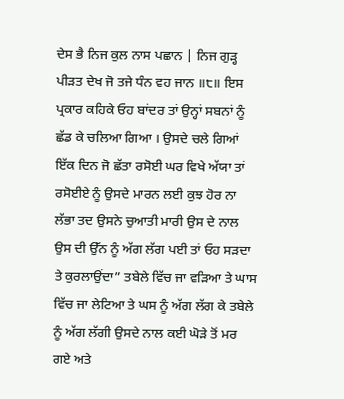ਦੇਸ ਭੈ ਨਿਜ ਕੁਲ ਨਾਸ ਪਛਾਨ | ਨਿਜ ਗੁੜ੍ਹ ਪੀੜਤ ਦੇਖ ਜੋ ਤਜੇ ਧੰਨ ਵਹ ਜਾਨ ॥੮॥ ਇਸ ਪ੍ਰਕਾਰ ਕਹਿਕੇ ਓਹ ਬਾਂਦਰ ਤਾਂ ਉਨ੍ਹਾਂ ਸਬਨਾਂ ਨੂੰ ਛੱਡ ਕੇ ਚਲਿਆ ਗਿਆ । ਉਸਦੇ ਚਲੇ ਗਿਆਂ ਇੱਕ ਦਿਨ ਜੋ ਛੱਤਾ ਰਸੋਈ ਘਰ ਵਿਖੇ ਅੱਯਾ ਤਾਂ ਰਸੋਈਏ ਨੂੰ ਉਸਦੇ ਮਾਰਨ ਲਈ ਕੁਝ ਹੋਰ ਨਾ ਲੱਭਾ ਤਦ ਉਸਨੇ ਚੁਆਤੀ ਮਾਰੀ ਉਸ ਦੇ ਨਾਲ ਉਸ ਦੀ ਉੱਨ ਨੂੰ ਅੱਗ ਲੱਗ ਪਈ ਤਾਂ ਓਹ ਸੜਦਾ ਤੇ ਕੁਰਲਾਉਂਦਾ” ਤਬੇਲੇ ਵਿੱਚ ਜਾ ਵੜਿਆ ਤੇ ਘਾਸ ਵਿੱਚ ਜਾ ਲੇਟਿਆ ਤੇ ਘਸ ਨੂੰ ਅੱਗ ਲੱਗ ਕੇ ਤਬੇਲੇ ਨੂੰ ਅੱਗ ਲੱਗੀ ਉਸਦੇ ਨਾਲ ਕਈ ਘੋੜੇ ਤੋਂ ਮਰ ਗਏ ਅਤੇ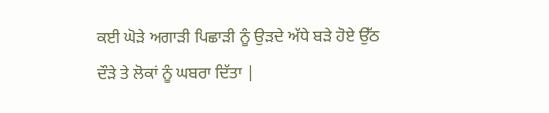ਕਈ ਘੋੜੇ ਅਗਾੜੀ ਪਿਛਾੜੀ ਨੂੰ ਉੜਦੇ ਅੱਧੇ ਬੜੇ ਹੋਏ ਉੱਠ ਦੌੜੇ ਤੇ ਲੋਕਾਂ ਨੂੰ ਘਬਰਾ ਦਿੱਤਾ |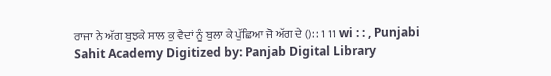ਰਾਜਾ ਨੇ ਅੱਗ ਬੁਝਕੇ ਸਾਲ ਕੁ ਵੈਦਾਂ ਨੂੰ ਬੁਲਾ ਕੇ ਪੁੱਛਿਆ ਜੋ ਅੱਗ ਦੇ (): : 1 11 wi : : , Punjabi Sahit Academy Digitized by: Panjab Digital Library